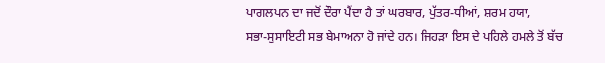ਪਾਗਲਪਨ ਦਾ ਜਦੋਂ ਦੌਰਾ ਪੈਂਦਾ ਹੈ ਤਾਂ ਘਰਬਾਰ, ਪੁੱਤਰ-ਧੀਆਂ, ਸ਼ਰਮ ਹਯਾ,
ਸਭਾ-ਸੁਸਾਇਟੀ ਸਭ ਬੇਮਾਅਨਾ ਹੋ ਜਾਂਦੇ ਹਨ। ਜਿਹੜਾ ਇਸ ਦੇ ਪਹਿਲੇ ਹਮਲੇ ਤੋਂ ਬੱਚ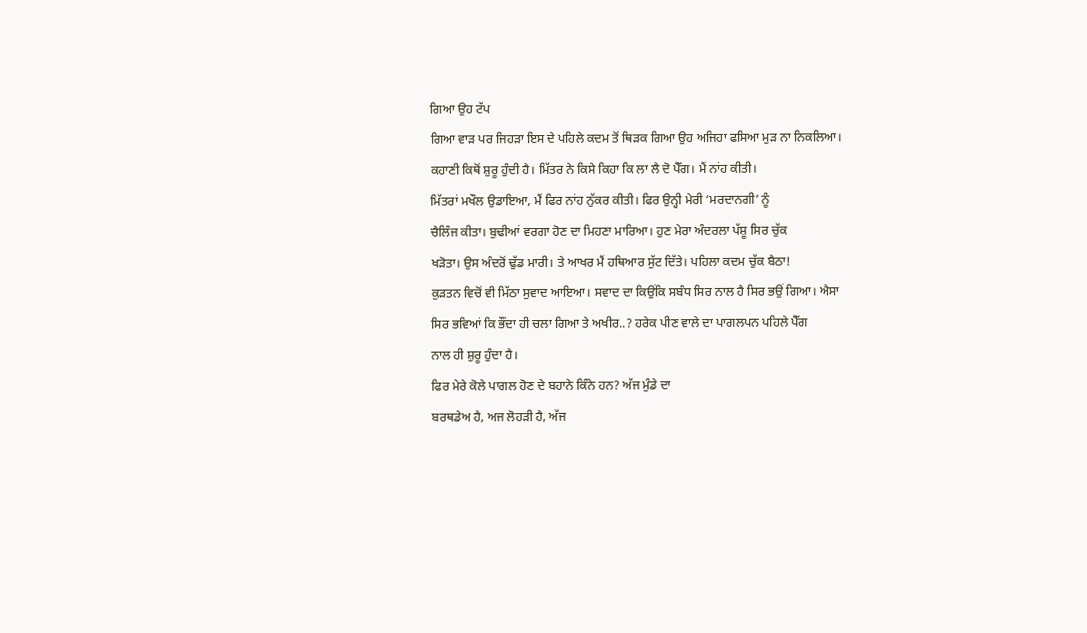ਗਿਆ ਉਹ ਟੱਪ
ਗਿਆ ਵਾੜ ਪਰ ਜਿਹੜਾ ਇਸ ਦੇ ਪਹਿਲੇ ਕਦਮ ਤੋਂ ਥਿੜਕ ਗਿਆ ਉਹ ਅਜਿਹਾ ਫਸਿਆ ਮੁੜ ਨਾ ਨਿਕਲਿਆ।
ਕਹਾਣੀ ਕਿਥੋਂ ਸ਼ੁਰੂ ਹੁੰਦੀ ਹੈ। ਮਿੱਤਰ ਨੇ ਕਿਸੇ ਕਿਹਾ ਕਿ ਲਾ ਲੈ ਦੋ ਪੈੱਗ। ਮੈਂ ਨਾਂਹ ਕੀਤੀ।
ਮਿੱਤਰਾਂ ਮਖੌਲ ਉਡਾਇਆ, ਮੈਂ ਫਿਰ ਨਾਂਹ ਨੁੱਕਰ ਕੀਤੀ। ਫਿਰ ਉਨ੍ਹੀ ਮੇਰੀ ‘ਮਰਦਾਨਗੀ’ ਨੂੰ
ਚੈਲਿੰਜ ਕੀਤਾ। ਬੁਢੀਆਂ ਵਰਗਾ ਹੋਣ ਦਾ ਮਿਹਣਾ ਮਾਰਿਆ। ਹੁਣ ਮੇਰਾ ਅੰਦਰਲਾ ਪੱਸ਼ੂ ਸਿਰ ਚੁੱਕ
ਖੜੋਤਾ। ਉਸ ਅੰਦਰੋਂ ਢੁੱਡ ਮਾਰੀ। ਤੇ ਆਖਰ ਮੈਂ ਹਥਿਆਰ ਸੁੱਟ ਦਿੱਤੇ। ਪਹਿਲਾ ਕਦਮ ਚੁੱਕ ਬੈਠਾ!
ਕੁੜਤਨ ਵਿਚੋਂ ਵੀ ਮਿੱਠਾ ਸੁਵਾਦ ਆਇਆ। ਸਵਾਦ ਦਾ ਕਿਉਂਕਿ ਸਬੰਧ ਸਿਰ ਨਾਲ ਹੈ ਸਿਰ ਭਉਂ ਗਿਆ। ਐਸਾ
ਸਿਰ ਭਵਿਆਂ ਕਿ ਭੌਂਦਾ ਹੀ ਚਲਾ ਗਿਆ ਤੇ ਅਖੀਰ..? ਹਰੇਕ ਪੀਣ ਵਾਲੇ ਦਾ ਪਾਗਲਪਨ ਪਹਿਲੇ ਪੈੱਗ
ਨਾਲ ਹੀ ਸ਼ੁਰੂ ਹੁੰਦਾ ਹੈ।
ਫਿਰ ਮੇਰੇ ਕੋਲੇ ਪਾਗਲ ਹੋਣ ਦੇ ਬਹਾਨੇ ਕਿੰਨੇ ਹਨ? ਅੱਜ ਮੁੰਡੇ ਦਾ
ਬਰਥਡੇਅ ਹੈ, ਅਜ ਲੋਹੜੀ ਹੈ, ਅੱਜ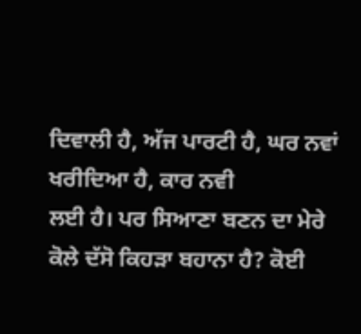ਦਿਵਾਲੀ ਹੈ, ਅੱਜ ਪਾਰਟੀ ਹੈ, ਘਰ ਨਵਾਂ ਖਰੀਦਿਆ ਹੈ, ਕਾਰ ਨਵੀ
ਲਈ ਹੈ। ਪਰ ਸਿਆਣਾ ਬਣਨ ਦਾ ਮੇਰੇ ਕੋਲੇ ਦੱਸੋ ਕਿਹੜਾ ਬਹਾਨਾ ਹੈ? ਕੋਈ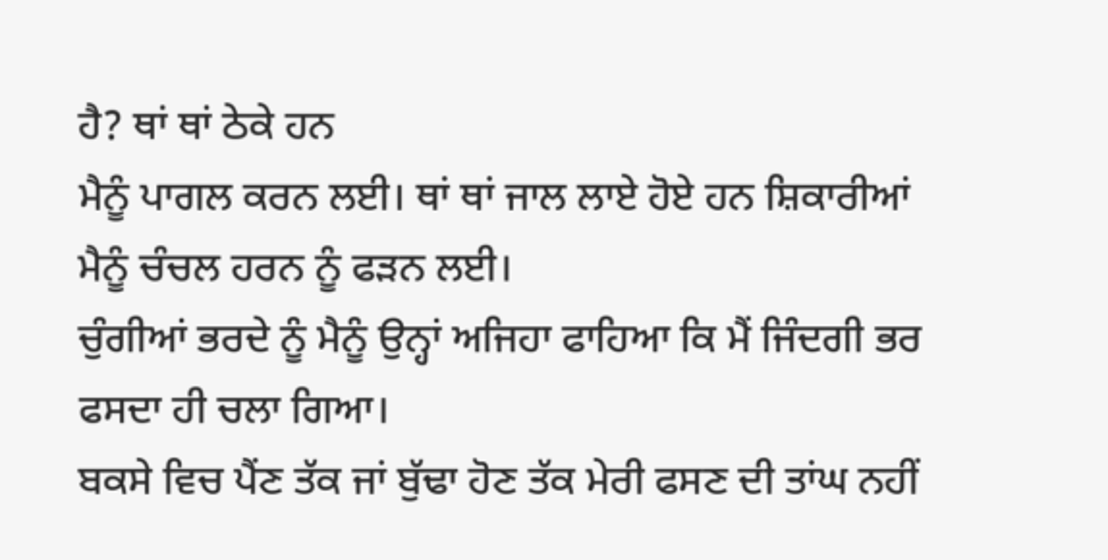ਹੈ? ਥਾਂ ਥਾਂ ਠੇਕੇ ਹਨ
ਮੈਨੂੰ ਪਾਗਲ ਕਰਨ ਲਈ। ਥਾਂ ਥਾਂ ਜਾਲ ਲਾਏ ਹੋਏ ਹਨ ਸ਼ਿਕਾਰੀਆਂ ਮੈਨੂੰ ਚੰਚਲ ਹਰਨ ਨੂੰ ਫੜਨ ਲਈ।
ਚੁੰਗੀਆਂ ਭਰਦੇ ਨੂੰ ਮੈਨੂੰ ਉਨ੍ਹਾਂ ਅਜਿਹਾ ਫਾਹਿਆ ਕਿ ਮੈਂ ਜਿੰਦਗੀ ਭਰ ਫਸਦਾ ਹੀ ਚਲਾ ਗਿਆ।
ਬਕਸੇ ਵਿਚ ਪੈਂਣ ਤੱਕ ਜਾਂ ਬੁੱਢਾ ਹੋਣ ਤੱਕ ਮੇਰੀ ਫਸਣ ਦੀ ਤਾਂਘ ਨਹੀਂ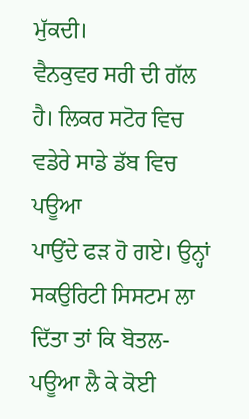ਮੁੱਕਦੀ।
ਵੈਨਕੁਵਰ ਸਰੀ ਦੀ ਗੱਲ ਹੈ। ਲਿਕਰ ਸਟੋਰ ਵਿਚ ਵਡੇਰੇ ਸਾਡੇ ਡੱਬ ਵਿਚ ਪਊਆ
ਪਾਉਂਦੇ ਫੜ ਹੋ ਗਏ। ਉਨ੍ਹਾਂ ਸਕਉਰਿਟੀ ਸਿਸਟਮ ਲਾ ਦਿੱਤਾ ਤਾਂ ਕਿ ਬੋਤਲ-ਪਊਆ ਲੈ ਕੇ ਕੋਈ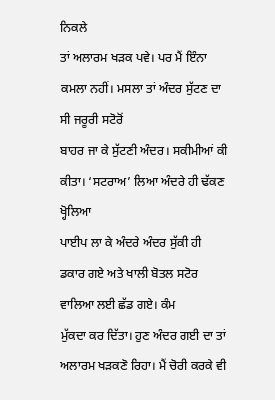ਨਿਕਲੇ
ਤਾਂ ਅਲਾਰਮ ਖੜਕ ਪਵੇ। ਪਰ ਮੈਂ ਇੰਨਾ ਕਮਲਾ ਨਹੀਂ। ਮਸਲਾ ਤਾਂ ਅੰਦਰ ਸੁੱਟਣ ਦਾ ਸੀ ਜਰੂਰੀ ਸਟੋਰੋਂ
ਬਾਹਰ ਜਾ ਕੇ ਸੁੱਟਣੀ ਅੰਦਰ। ਸਕੀਮੀਆਂ ਕੀ ਕੀਤਾ। ‘ਸਟਰਾਅ’ ਲਿਆ ਅੰਦਰੇ ਹੀ ਢੱਕਣ ਖ੍ਹੋਲਿਆ
ਪਾਈਪ ਲਾ ਕੇ ਅੰਦਰੇ ਅੰਦਰ ਸੁੱਕੀ ਹੀ ਡਕਾਰ ਗਏ ਅਤੇ ਖਾਲੀ ਬੋਤਲ ਸਟੋਰ ਵਾਲਿਆ ਲਈ ਛੱਡ ਗਏ। ਕੰਮ
ਮੁੱਕਦਾ ਕਰ ਦਿੱਤਾ। ਹੁਣ ਅੰਦਰ ਗਈ ਦਾ ਤਾਂ ਅਲਾਰਮ ਖੜਕਣੋ ਰਿਹਾ। ਮੈਂ ਚੋਰੀ ਕਰਕੇ ਵੀ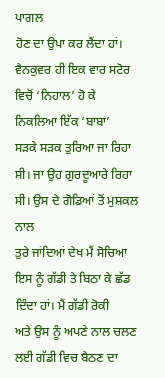ਪਾਗਲ
ਹੋਣ ਦਾ ਉਪਾ ਕਰ ਲੈਂਦਾ ਹਾਂ।
ਵੈਨਕੁਵਰ ਹੀ ਇਕ ਵਾਰ ਸਟੋਰ ਵਿਚੋਂ ‘ਨਿਹਾਲ’ ਹੋ ਕੇ ਨਿਕਲਿਆ ਇੱਕ ‘ਬਾਬਾ’
ਸੜਕੇ ਸੜਕ ਤੁਰਿਆ ਜਾ ਰਿਹਾ ਸੀ। ਜਾ ਉਹ ਗੁਰਦੂਆਰੇ ਰਿਹਾ ਸੀ। ਉਸ ਦੇ ਗੋਡਿਆਂ ਤੋਂ ਮੁਸ਼ਕਲ ਨਾਲ
ਤੁਰੇ ਜਾਂਦਿਆਂ ਦੇਖ ਮੈਂ ਸੋਚਿਆ ਇਸ ਨੂੰ ਗੱਡੀ ਤੇ ਬਿਠਾ ਕੇ ਛੱਡ ਦਿੰਦਾ ਹਾਂ। ਮੈਂ ਗੱਡੀ ਰੋਕੀ
ਅਤੇ ਉਸ ਨੂੰ ਅਪਣੇ ਨਾਲ ਚਲਣ ਲਈ ਗੱਡੀ ਵਿਚ ਬੈਠਣ ਦਾ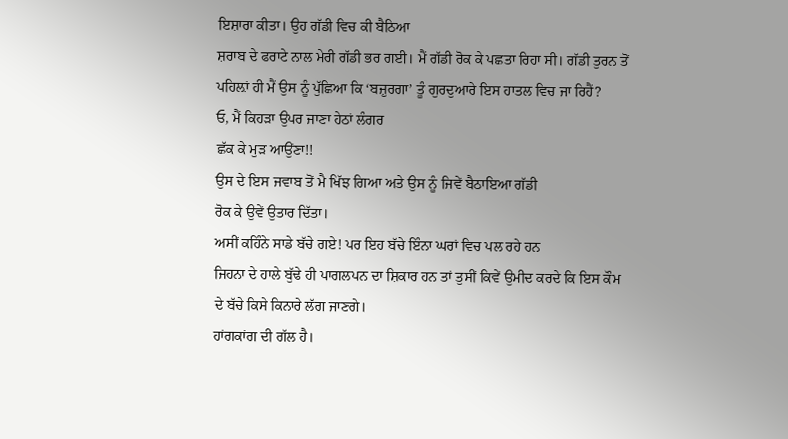ਇਸ਼ਾਰਾ ਕੀਤਾ। ਉਹ ਗੱਡੀ ਵਿਚ ਕੀ ਬੈਠਿਆ
ਸ਼ਰਾਬ ਦੇ ਫਰਾਟੇ ਨਾਲ ਮੇਰੀ ਗੱਡੀ ਭਰ ਗਈ। ਮੈਂ ਗੱਡੀ ਰੋਕ ਕੇ ਪਛਤਾ ਰਿਹਾ ਸੀ। ਗੱਡੀ ਤੁਰਨ ਤੋਂ
ਪਹਿਲ਼ਾਂ ਹੀ ਮੈਂ ਉਸ ਨੂੰ ਪੁੱਛਿਆ ਕਿ ‘ਬਜ਼ੁਰਗਾ’ ਤੂੰ ਗੁਰਦੁਆਰੇ ਇਸ ਹਾਤਲ ਵਿਚ ਜਾ ਰਿਹੈਂ?
ਓ, ਮੈਂ ਕਿਹੜਾ ਉਪਰ ਜਾਣਾ ਹੇਠਾਂ ਲੰਗਰ
ਛੱਕ ਕੇ ਮੁੜ ਆਉਂਣਾ!!
ਉਸ ਦੇ ਇਸ ਜਵਾਬ ਤੋਂ ਮੈ ਖਿੱਝ ਗਿਆ ਅਤੇ ਉਸ ਨੂੰ ਜਿਵੇਂ ਬੈਠਾਇਆ ਗੱਡੀ
ਰੋਕ ਕੇ ਉਵੇਂ ਉਤਾਰ ਦਿੱਤਾ।
ਅਸੀਂ ਕਹਿੰਨੇ ਸਾਡੇ ਬੱਚੇ ਗਏ! ਪਰ ਇਹ ਬੱਚੇ ਇੰਨਾ ਘਰਾਂ ਵਿਚ ਪਲ ਰਹੇ ਹਨ
ਜਿਹਨਾ ਦੇ ਹਾਲੇ ਬੁੱਢੇ ਹੀ ਪਾਗਲਪਨ ਦਾ ਸ਼ਿਕਾਰ ਹਨ ਤਾਂ ਤੁਸੀਂ ਕਿਵੇਂ ਉਮੀਦ ਕਰਦੇ ਕਿ ਇਸ ਕੌਮ
ਦੇ ਬੱਚੇ ਕਿਸੇ ਕਿਨਾਰੇ ਲੱਗ ਜਾਣਗੇ।
ਹਾਂਗਕਾਂਗ ਦੀ ਗੱਲ ਹੈ।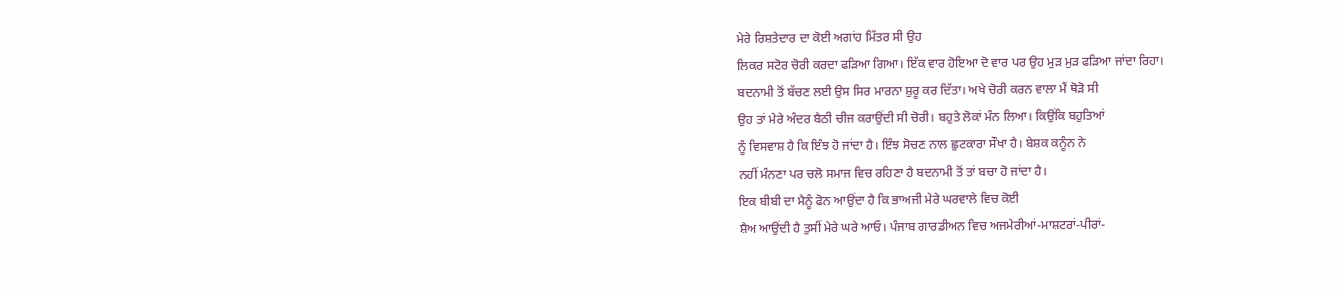ਮੇਰੇ ਰਿਸ਼ਤੇਦਾਰ ਦਾ ਕੋਈ ਅਗਾਂਹ ਮਿੱਤਰ ਸੀ ਉਹ
ਲਿਕਰ ਸਟੋਰ ਚੋਰੀ ਕਰਦਾ ਫੜਿਆ ਗਿਆ। ਇੱਕ ਵਾਰ ਹੋਇਆ ਦੋ ਵਾਰ ਪਰ ਉਹ ਮੁੜ ਮੁੜ ਫੜਿਆ ਜਾਂਦਾ ਰਿਹਾ।
ਬਦਨਾਮੀ ਤੋਂ ਬੱਚਣ ਲਈ ਉਸ ਸਿਰ ਮਾਰਨਾ ਸ਼ੁਰੂ ਕਰ ਦਿੱਤਾ। ਅਖੇ ਚੋਰੀ ਕਰਨ ਵਾਲਾ ਮੈਂ ਥੋੜੋ ਸੀ
ਉਹ ਤਾਂ ਮੇਰੇ ਅੰਦਰ ਬੈਠੀ ਚੀਜ ਕਰਾਉਂਦੀ ਸੀ ਚੋਰੀ। ਬਹੁਤੇ ਲੋਕਾਂ ਮੰਨ ਲਿਆ। ਕਿਉਂਕਿ ਬਹੁਤਿਆਂ
ਨੂੰ ਵਿਸਵਾਸ਼ ਹੈ ਕਿ ਇੰਝ ਹੋ ਜਾਂਦਾ ਹੈ। ਇੰਝ ਸੋਚਣ ਨਾਲ ਛੁਟਕਾਰਾ ਸੌਖਾ ਹੈ। ਬੇਸ਼ਕ ਕਨੂੰਨ ਨੇ
ਨਹੀਂ ਮੰਨਣਾ ਪਰ ਚਲੋ ਸਮਾਜ ਵਿਚ ਰਹਿਣਾ ਹੈ ਬਦਨਾਮੀ ਤੋਂ ਤਾਂ ਬਚਾ ਹੋ ਜਾਂਦਾ ਹੈ।
ਇਕ ਬੀਬੀ ਦਾ ਮੈਨੂੰ ਫੋਨ ਆਉਂਦਾ ਹੈ ਕਿ ਭਾਅਜੀ ਮੇਰੇ ਘਰਵਾਲੇ ਵਿਚ ਕੋਈ
ਸ਼ੈਅ ਆਉਂਦੀ ਹੈ ਤੁਸੀਂ ਮੇਰੇ ਘਰੇ ਆਓ। ਪੰਜਾਬ ਗਾਰਡੀਅਨ ਵਿਚ ਅਜਮੇਰੀਆਂ-ਮਾਸ਼ਟਰਾਂ-ਪੀਰਾਂ-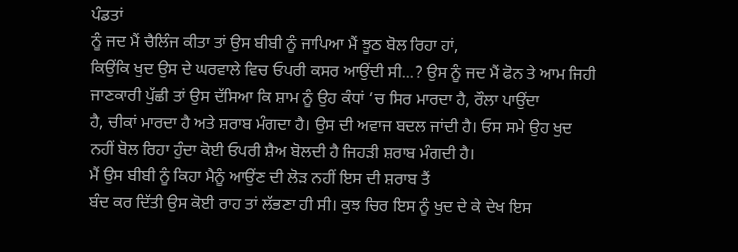ਪੰਡਤਾਂ
ਨੂੰ ਜਦ ਮੈਂ ਚੈਲਿੰਜ ਕੀਤਾ ਤਾਂ ਉਸ ਬੀਬੀ ਨੂੰ ਜਾਪਿਆ ਮੈਂ ਝੂਠ ਬੋਲ ਰਿਹਾ ਹਾਂ,
ਕਿਉਂਕਿ ਖੁਦ ਉਸ ਦੇ ਘਰਵਾਲੇ ਵਿਚ ਓਪਰੀ ਕਸਰ ਆਉਂਦੀ ਸੀ...? ਉਸ ਨੂੰ ਜਦ ਮੈਂ ਫੋਨ ਤੇ ਆਮ ਜਿਹੀ
ਜਾਣਕਾਰੀ ਪੁੱਛੀ ਤਾਂ ਉਸ ਦੱਸਿਆ ਕਿ ਸ਼ਾਮ ਨੂੰ ਉਹ ਕੰਧਾਂ ‘ਚ ਸਿਰ ਮਾਰਦਾ ਹੈ, ਰੌਲਾ ਪਾਉਂਦਾ
ਹੈ, ਚੀਕਾਂ ਮਾਰਦਾ ਹੈ ਅਤੇ ਸ਼ਰਾਬ ਮੰਗਦਾ ਹੈ। ਉਸ ਦੀ ਅਵਾਜ ਬਦਲ ਜਾਂਦੀ ਹੈ। ਓਸ ਸਮੇ ਉਹ ਖੁਦ
ਨਹੀਂ ਬੋਲ ਰਿਹਾ ਹੁੰਦਾ ਕੋਈ ਓਪਰੀ ਸ਼ੈਅ ਬੋਲਦੀ ਹੈ ਜਿਹੜੀ ਸ਼ਰਾਬ ਮੰਗਦੀ ਹੈ।
ਮੈਂ ਉਸ ਬੀਬੀ ਨੂੰ ਕਿਹਾ ਮੈਨੂੰ ਆਉਂਣ ਦੀ ਲੋੜ ਨਹੀਂ ਇਸ ਦੀ ਸ਼ਰਾਬ ਤੈਂ
ਬੰਦ ਕਰ ਦਿੱਤੀ ਉਸ ਕੋਈ ਰਾਹ ਤਾਂ ਲੱਭਣਾ ਹੀ ਸੀ। ਕੁਝ ਚਿਰ ਇਸ ਨੂੰ ਖੁਦ ਦੇ ਕੇ ਦੇਖ ਇਸ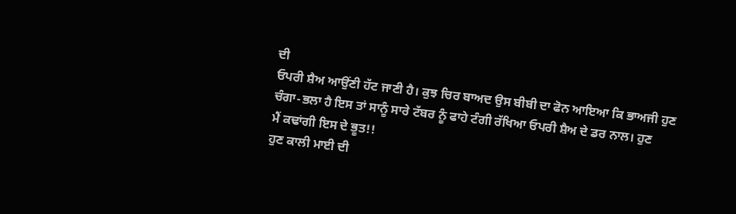ਦੀ
ਓਪਰੀ ਸ਼ੈਅ ਆਉਂਣੀ ਹੱਟ ਜਾਣੀ ਹੈ। ਕੁਝ ਚਿਰ ਬਾਅਦ ਉਸ ਬੀਬੀ ਦਾ ਫੋਨ ਆਇਆ ਕਿ ਭਾਅਜੀ ਹੁਣ
ਚੰਗਾ-ਭਲਾ ਹੈ ਇਸ ਤਾਂ ਸਾਨੂੰ ਸਾਰੇ ਟੱਬਰ ਨੂੰ ਫਾਹੇ ਟੰਗੀ ਰੱਖਿਆ ਓਪਰੀ ਸ਼ੈਅ ਦੇ ਡਰ ਨਾਲ। ਹੁਣ
ਮੈਂ ਕਢਾਂਗੀ ਇਸ ਦੇ ਭੂਤ!!
ਹੁਣ ਕਾਲੀ ਮਾਈ ਦੀ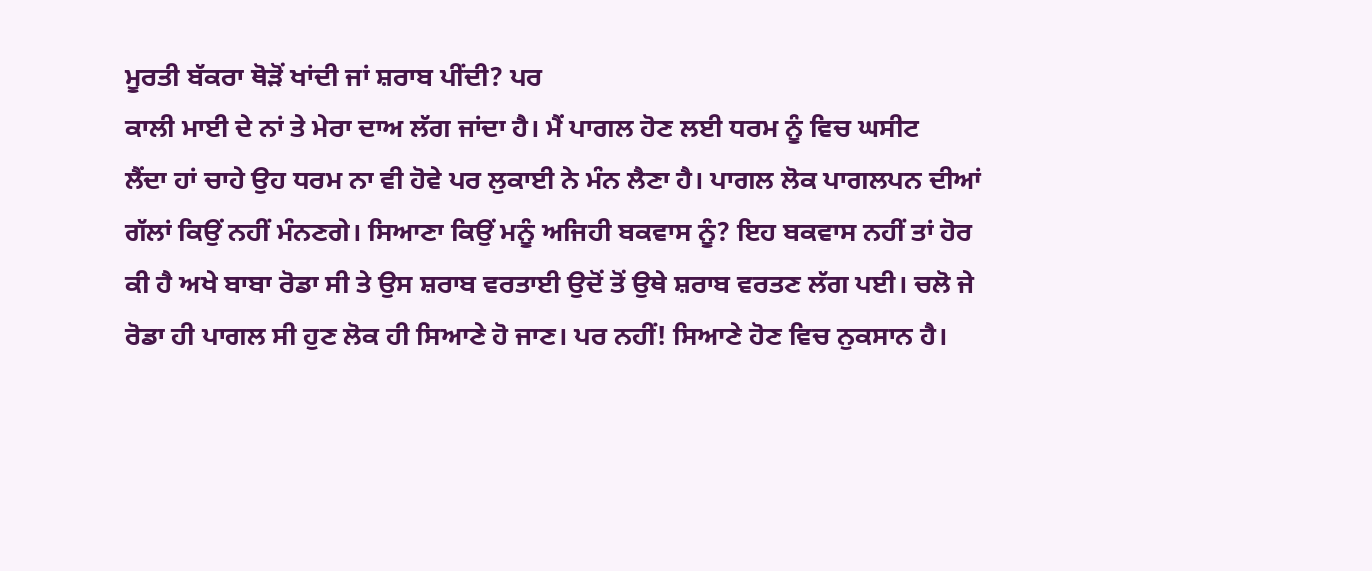ਮੂਰਤੀ ਬੱਕਰਾ ਥੋੜੋਂ ਖਾਂਦੀ ਜਾਂ ਸ਼ਰਾਬ ਪੀਂਦੀ? ਪਰ
ਕਾਲੀ ਮਾਈ ਦੇ ਨਾਂ ਤੇ ਮੇਰਾ ਦਾਅ ਲੱਗ ਜਾਂਦਾ ਹੈ। ਮੈਂ ਪਾਗਲ ਹੋਣ ਲਈ ਧਰਮ ਨੂੰ ਵਿਚ ਘਸੀਟ
ਲੈਂਦਾ ਹਾਂ ਚਾਹੇ ਉਹ ਧਰਮ ਨਾ ਵੀ ਹੋਵੇ ਪਰ ਲੁਕਾਈ ਨੇ ਮੰਨ ਲੈਣਾ ਹੈ। ਪਾਗਲ ਲੋਕ ਪਾਗਲਪਨ ਦੀਆਂ
ਗੱਲਾਂ ਕਿਉਂ ਨਹੀਂ ਮੰਨਣਗੇ। ਸਿਆਣਾ ਕਿਉਂ ਮਨੂੰ ਅਜਿਹੀ ਬਕਵਾਸ ਨੂੰ? ਇਹ ਬਕਵਾਸ ਨਹੀਂ ਤਾਂ ਹੋਰ
ਕੀ ਹੈ ਅਖੇ ਬਾਬਾ ਰੋਡਾ ਸੀ ਤੇ ਉਸ ਸ਼ਰਾਬ ਵਰਤਾਈ ਉਦੋਂ ਤੋਂ ਉਥੇ ਸ਼ਰਾਬ ਵਰਤਣ ਲੱਗ ਪਈ। ਚਲੋ ਜੇ
ਰੋਡਾ ਹੀ ਪਾਗਲ ਸੀ ਹੁਣ ਲੋਕ ਹੀ ਸਿਆਣੇ ਹੋ ਜਾਣ। ਪਰ ਨਹੀਂ! ਸਿਆਣੇ ਹੋਣ ਵਿਚ ਨੁਕਸਾਨ ਹੈ।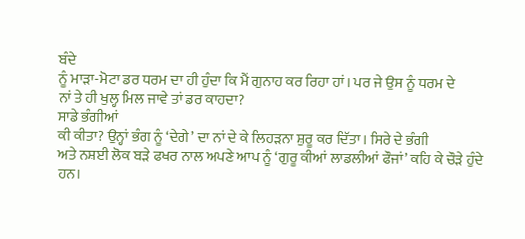ਬੰਦੇ
ਨੂੰ ਮਾੜਾ-ਮੋਟਾ ਡਰ ਧਰਮ ਦਾ ਹੀ ਹੁੰਦਾ ਕਿ ਮੈਂ ਗੁਨਾਹ ਕਰ ਰਿਹਾ ਹਾਂ। ਪਰ ਜੇ ਉਸ ਨੂੰ ਧਰਮ ਦੇ
ਨਾਂ ਤੇ ਹੀ ਖੁਲ੍ਹ ਮਿਲ ਜਾਵੇ ਤਾਂ ਡਰ ਕਾਹਦਾ?
ਸਾਡੇ ਭੰਗੀਆਂ
ਕੀ ਕੀਤਾ? ਉਨ੍ਹਾਂ ਭੰਗ ਨੂੰ ‘ਦੇਗੇ’ ਦਾ ਨਾਂ ਦੇ ਕੇ ਲਿਹੜਨਾ ਸ਼ੁਰੂ ਕਰ ਦਿੱਤਾ। ਸਿਰੇ ਦੇ ਭੰਗੀ
ਅਤੇ ਨਸ਼ਈ ਲੋਕ ਬੜੇ ਫਖਰ ਨਾਲ ਅਪਣੇ ਆਪ ਨੂੰ ‘ਗੁਰੂ ਕੀਆਂ ਲਾਡਲੀਆਂ ਫੌਜਾਂ’ ਕਹਿ ਕੇ ਚੌੜੇ ਹੁੰਦੇ
ਹਨ।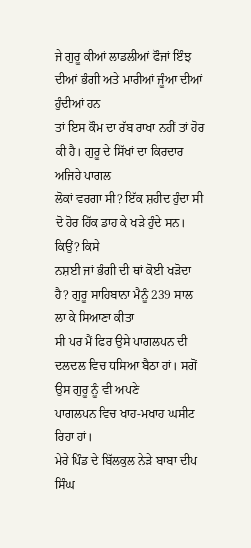ਜੇ ਗੁਰੂ ਕੀਆਂ ਲਾਡਲੀਆਂ ਫੌਜਾਂ ਇੰਝ ਦੀਆਂ ਭੰਗੀ ਅਤੇ ਮਾਰੀਆਂ ਜੂੰਆ ਦੀਆਂ ਹੁੰਦੀਆਂ ਹਨ
ਤਾਂ ਇਸ ਕੌਮ ਦਾ ਰੱਬ ਰਾਖਾ ਨਹੀਂ ਤਾਂ ਹੋਰ ਕੀ ਹੈ। ਗੁਰੂ ਦੇ ਸਿੱਖਾਂ ਦਾ ਕਿਰਦਾਰ ਅਜਿਹੇ ਪਾਗਲ
ਲੋਕਾਂ ਵਰਗਾ ਸੀ? ਇੱਕ ਸ਼ਹੀਦ ਹੁੰਦਾ ਸੀ ਦੋ ਹੋਰ ਹਿੱਕ ਡਾਹ ਕੇ ਖੜੇ ਹੁੰਦੇ ਸਨ। ਕਿਉਂ? ਕਿਸੇ
ਨਸ਼ਈ ਜਾਂ ਭੰਗੀ ਦੀ ਥਾਂ ਕੋਈ ਖੜੋਦਾ ਹੈ? ਗੁਰੂ ਸਾਹਿਬਾਨਾ ਮੈਨੂੰ 239 ਸਾਲ ਲਾ ਕੇ ਸਿਆਣਾ ਕੀਤਾ
ਸੀ ਪਰ ਮੈਂ ਫਿਰ ਉਸੇ ਪਾਗਲਪਨ ਦੀ ਦਲਦਲ ਵਿਚ ਧਸਿਆ ਬੈਠਾ ਹਾਂ। ਸਗੋਂ ਉਸ ਗੁਰੂ ਨੂੰ ਵੀ ਅਪਣੇ
ਪਾਗਲਪਨ ਵਿਚ ਖਾਹ-ਮਖਾਹ ਘਸੀਟ ਰਿਹਾ ਹਾਂ।
ਮੇਰੇ ਪਿੰਡ ਦੇ ਬਿੱਲਕੁਲ ਨੇੜੇ ਬਾਬਾ ਦੀਪ ਸਿੰਘ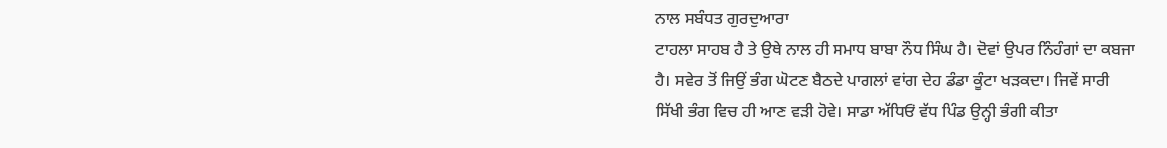ਨਾਲ ਸਬੰਧਤ ਗੁਰਦੁਆਰਾ
ਟਾਹਲਾ ਸਾਹਬ ਹੈ ਤੇ ਉਥੇ ਨਾਲ ਹੀ ਸਮਾਧ ਬਾਬਾ ਨੌਧ ਸਿੰਘ ਹੈ। ਦੋਵਾਂ ਉਪਰ ਨਿੰਹੰਗਾਂ ਦਾ ਕਬਜਾ
ਹੈ। ਸਵੇਰ ਤੋਂ ਜਿਉਂ ਭੰਗ ਘੋਟਣ ਬੈਠਦੇ ਪਾਗਲਾਂ ਵਾਂਗ ਦੇਹ ਡੰਡਾ ਕੂੰਟਾ ਖੜਕਦਾ। ਜਿਵੇਂ ਸਾਰੀ
ਸਿੱਖੀ ਭੰਗ ਵਿਚ ਹੀ ਆਣ ਵੜੀ ਹੋਵੇ। ਸਾਡਾ ਅੱਧਿਓਂ ਵੱਧ ਪਿੰਡ ਉਨ੍ਹੀ ਭੰਗੀ ਕੀਤਾ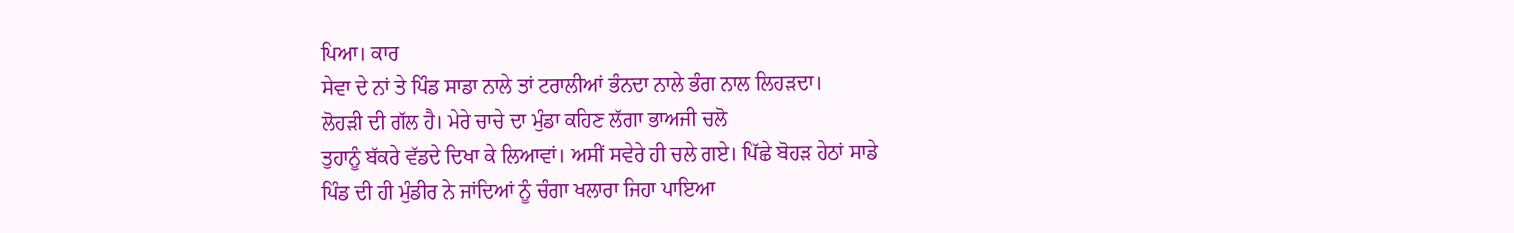ਪਿਆ। ਕਾਰ
ਸੇਵਾ ਦੇ ਨਾਂ ਤੇ ਪਿੰਡ ਸਾਡਾ ਨਾਲੇ ਤਾਂ ਟਰਾਲੀਆਂ ਭੰਨਦਾ ਨਾਲੇ ਭੰਗ ਨਾਲ ਲਿਹੜਦਾ।
ਲੋਹੜੀ ਦੀ ਗੱਲ ਹੈ। ਮੇਰੇ ਚਾਚੇ ਦਾ ਮੁੰਡਾ ਕਹਿਣ ਲੱਗਾ ਭਾਅਜੀ ਚਲੋ
ਤੁਹਾਨੂੰ ਬੱਕਰੇ ਵੱਡਦੇ ਦਿਖਾ ਕੇ ਲਿਆਵਾਂ। ਅਸੀਂ ਸਵੇਰੇ ਹੀ ਚਲੇ ਗਏ। ਪਿੱਛੇ ਬੋਹੜ ਹੇਠਾਂ ਸਾਡੇ
ਪਿੰਡ ਦੀ ਹੀ ਮੁੰਡੀਰ ਨੇ ਜਾਂਦਿਆਂ ਨੂੰ ਚੰਗਾ ਖਲਾਰਾ ਜਿਹਾ ਪਾਇਆ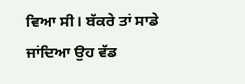ਵਿਆ ਸੀ। ਬੱਕਰੇ ਤਾਂ ਸਾਡੇ
ਜਾਂਦਿਆ ਉਹ ਵੱਡ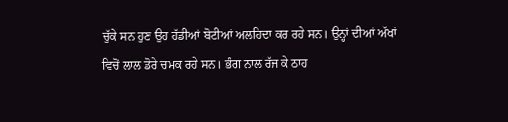ਚੁੱਕੇ ਸਨ ਹੁਣ ਉਹ ਹੱਡੀਆਂ ਬੋਟੀਆਂ ਅਲਹਿਦਾ ਕਰ ਰਹੇ ਸਨ। ਉਨ੍ਹਾਂ ਦੀਆਂ ਅੱਖਾਂ
ਵਿਚੋਂ ਲਾਲ ਡੋਰੇ ਚਮਕ ਰਹੇ ਸਨ। ਭੰਗ ਨਾਲ ਰੱਜ ਕੇ ਠਾਹ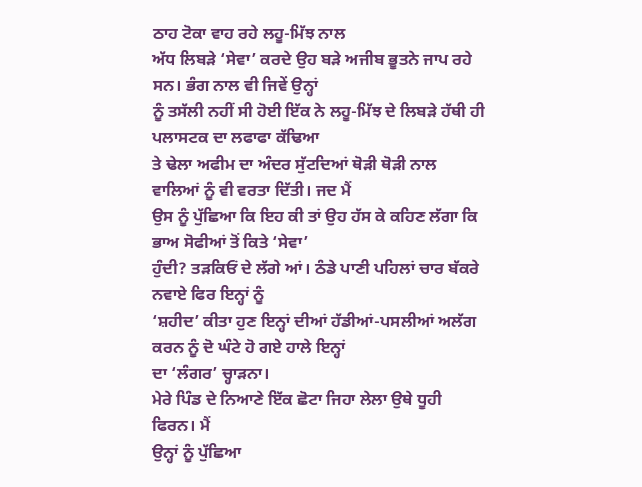ਠਾਹ ਟੋਕਾ ਵਾਹ ਰਹੇ ਲਹੂ-ਮਿੱਝ ਨਾਲ
ਅੱਧ ਲਿਬੜੇ ‘ਸੇਵਾ’ ਕਰਦੇ ਉਹ ਬੜੇ ਅਜੀਬ ਭੂਤਨੇ ਜਾਪ ਰਹੇ ਸਨ। ਭੰਗ ਨਾਲ ਵੀ ਜਿਵੇਂ ਉਨ੍ਹਾਂ
ਨੂੰ ਤਸੱਲੀ ਨਹੀਂ ਸੀ ਹੋਈ ਇੱਕ ਨੇ ਲਹੂ-ਮਿੱਝ ਦੇ ਲਿਬੜੇ ਹੱਥੀ ਹੀ ਪਲਾਸਟਕ ਦਾ ਲਫਾਫਾ ਕੱਢਿਆ
ਤੇ ਢੇਲਾ ਅਫੀਮ ਦਾ ਅੰਦਰ ਸੁੱਟਦਿਆਂ ਥੋੜੀ ਥੋੜੀ ਨਾਲ ਵਾਲਿਆਂ ਨੂੰ ਵੀ ਵਰਤਾ ਦਿੱਤੀ। ਜਦ ਮੈਂ
ਉਸ ਨੂੰ ਪੁੱਛਿਆ ਕਿ ਇਹ ਕੀ ਤਾਂ ਉਹ ਹੱਸ ਕੇ ਕਹਿਣ ਲੱਗਾ ਕਿ ਭਾਅ ਸੋਫੀਆਂ ਤੋਂ ਕਿਤੇ ‘ਸੇਵਾ’
ਹੁੰਦੀ? ਤੜਕਿਓਂ ਦੇ ਲੱਗੇ ਆਂ। ਠੰਡੇ ਪਾਣੀ ਪਹਿਲਾਂ ਚਾਰ ਬੱਕਰੇ ਨਵਾਏ ਫਿਰ ਇਨ੍ਹਾਂ ਨੂੰ
‘ਸ਼ਹੀਦ’ ਕੀਤਾ ਹੁਣ ਇਨ੍ਹਾਂ ਦੀਆਂ ਹੱਡੀਆਂ-ਪਸਲੀਆਂ ਅਲੱਗ ਕਰਨ ਨੂੰ ਦੋ ਘੰਟੇ ਹੋ ਗਏ ਹਾਲੇ ਇਨ੍ਹਾਂ
ਦਾ ‘ਲੰਗਰ’ ਚ੍ਹਾੜਨਾ।
ਮੇਰੇ ਪਿੰਡ ਦੇ ਨਿਆਣੇ ਇੱਕ ਛੋਟਾ ਜਿਹਾ ਲੇਲਾ ਉਥੇ ਧੂਹੀ ਫਿਰਨ। ਮੈਂ
ਉਨ੍ਹਾਂ ਨੂੰ ਪੁੱਛਿਆ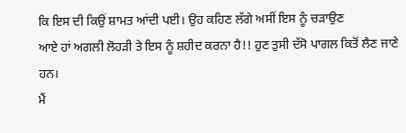ਕਿ ਇਸ ਦੀ ਕਿਉਂ ਸ਼ਾਮਤ ਆਂਦੀ ਪਈ। ਉਹ ਕਹਿਣ ਲੱਗੇ ਅਸੀਂ ਇਸ ਨੂੰ ਚੜਾਉਣ
ਆਏ ਹਾਂ ਅਗਲੀ ਲੋਹੜੀ ਤੇ ਇਸ ਨੂੰ ਸ਼ਹੀਦ ਕਰਨਾ ਹੈ!! ਹੁਣ ਤੁਸੀ ਦੱਸੋ ਪਾਗਲ ਕਿਤੋਂ ਲੈਣ ਜਾਣੇ
ਹਨ।
ਮੈਂ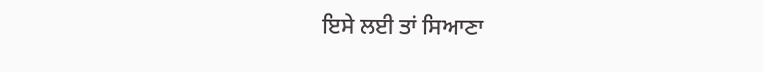ਇਸੇ ਲਈ ਤਾਂ ਸਿਆਣਾ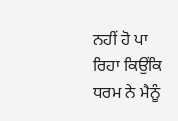ਨਹੀਂ ਹੋ ਪਾ ਰਿਹਾ ਕਿਉਂਕਿ ਧਰਮ ਨੇ ਮੈਨੂੰ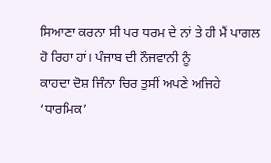ਸਿਆਣਾ ਕਰਨਾ ਸੀ ਪਰ ਧਰਮ ਦੇ ਨਾਂ ਤੇ ਹੀ ਮੈਂ ਪਾਗਲ ਹੋ ਰਿਹਾ ਹਾਂ। ਪੰਜਾਬ ਦੀ ਨੌਜਵਾਨੀ ਨੂੰ
ਕਾਹਦਾ ਦੋਸ਼ ਜਿੰਨਾ ਚਿਰ ਤੁਸੀਂ ਅਪਣੇ ਅਜਿਹੇ ‘ਧਾਰਮਿਕ’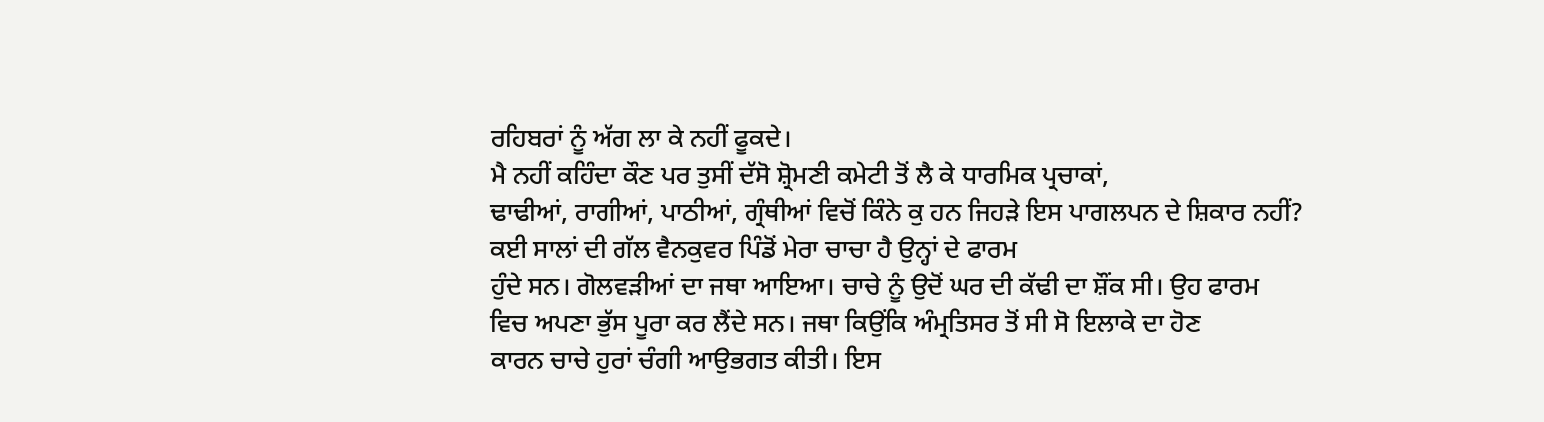ਰਹਿਬਰਾਂ ਨੂੰ ਅੱਗ ਲਾ ਕੇ ਨਹੀਂ ਫੂਕਦੇ।
ਮੈ ਨਹੀਂ ਕਹਿੰਦਾ ਕੌਣ ਪਰ ਤੁਸੀਂ ਦੱਸੋ ਸ਼੍ਰੋਮਣੀ ਕਮੇਟੀ ਤੋਂ ਲੈ ਕੇ ਧਾਰਮਿਕ ਪ੍ਰਚਾਕਾਂ,
ਢਾਢੀਆਂ, ਰਾਗੀਆਂ, ਪਾਠੀਆਂ, ਗ੍ਰੰਥੀਆਂ ਵਿਚੋਂ ਕਿੰਨੇ ਕੁ ਹਨ ਜਿਹੜੇ ਇਸ ਪਾਗਲਪਨ ਦੇ ਸ਼ਿਕਾਰ ਨਹੀਂ?
ਕਈ ਸਾਲਾਂ ਦੀ ਗੱਲ ਵੈਨਕੁਵਰ ਪਿੰਡੋਂ ਮੇਰਾ ਚਾਚਾ ਹੈ ਉਨ੍ਹਾਂ ਦੇ ਫਾਰਮ
ਹੁੰਦੇ ਸਨ। ਗੋਲਵੜੀਆਂ ਦਾ ਜਥਾ ਆਇਆ। ਚਾਚੇ ਨੂੰ ਉਦੋਂ ਘਰ ਦੀ ਕੱਢੀ ਦਾ ਸ਼ੌਂਕ ਸੀ। ਉਹ ਫਾਰਮ
ਵਿਚ ਅਪਣਾ ਭੁੱਸ ਪੂਰਾ ਕਰ ਲੈਂਦੇ ਸਨ। ਜਥਾ ਕਿਉਂਕਿ ਅੰਮ੍ਰਤਿਸਰ ਤੋਂ ਸੀ ਸੋ ਇਲਾਕੇ ਦਾ ਹੋਣ
ਕਾਰਨ ਚਾਚੇ ਹੁਰਾਂ ਚੰਗੀ ਆਉਭਗਤ ਕੀਤੀ। ਇਸ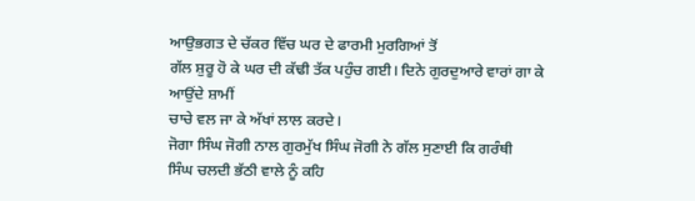ਆਉਭਗਤ ਦੇ ਚੱਕਰ ਵਿੱਚ ਘਰ ਦੇ ਫਾਰਮੀ ਮੁਰਗਿਆਂ ਤੋਂ
ਗੱਲ ਸ਼ੁਰੂ ਹੋ ਕੇ ਘਰ ਦੀ ਕੱਢੀ ਤੱਕ ਪਹੁੰਚ ਗਈ। ਦਿਨੇ ਗੁਰਦੁਆਰੇ ਵਾਰਾਂ ਗਾ ਕੇ ਆਉਂਦੇ ਸ਼ਾਮੀਂ
ਚਾਚੇ ਵਲ ਜਾ ਕੇ ਅੱਖਾਂ ਲਾਲ ਕਰਦੇ।
ਜੋਗਾ ਸਿੰਘ ਜੋਗੀ ਨਾਲ ਗੁਰਮੁੱਖ ਸਿੰਘ ਜੋਗੀ ਨੇ ਗੱਲ ਸੁਣਾਈ ਕਿ ਗਰੰਥੀ
ਸਿੰਘ ਚਲਦੀ ਭੱਠੀ ਵਾਲੇ ਨੂੰ ਕਹਿ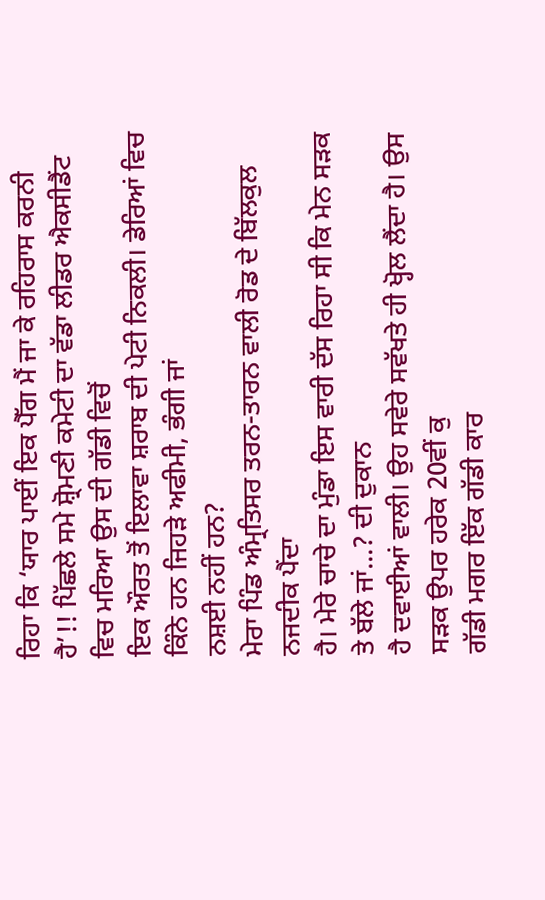ਰਿਹਾ ਕਿ ‘ਯਾਰ ਪਾਈਂ ਇਕ ਪੈੱਗ ਮੈਂ ਜਾ ਕੇ ਰਹਿਰਾਸ ਕਰਨੀ
ਹੈ’!! ਪਿੱਛਲੇ ਸਮੇ ਸ਼੍ਰੋਮਣੀ ਕਮੇਟੀ ਦਾ ਵੱਡਾ ਲੀਡਰ ਐਕਸੀਡੈਂਟ ਵਿਚ ਮਰਿਆ ਉਸ ਦੀ ਗੱਡੀ ਵਿਚੋਂ
ਇਕ ਔਰਤ ਤੋਂ ਇਲਾਵਾ ਸ਼ਰਾਬ ਦੀ ਪੇਟੀ ਨਿਕਲੀ। ਡੇਰਿਆਂ ਵਿਚ ਕਿੰਨੇ ਹਨ ਜਿਹੜੇ ਅਫੀਮੀ, ਭੰਗੀ ਜਾਂ
ਨਸ਼ਈ ਨਹੀਂ ਹਨ?
ਮੇਰਾ ਪਿੰਡ ਅੰਮ੍ਰਤਿਸਰ ਤਰਨ-ਤਾਰਨ ਵਾਲੀ ਰੋਡ ਦੇ ਬਿੱਲਕੁਲ ਨਜਦੀਕ ਪੈਂਦਾ
ਹੈ। ਮੇਰੇ ਚਾਚੇ ਦਾ ਮੁੰਡਾ ਇਸ ਵਾਰੀ ਦੱਸ ਰਿਹਾ ਸੀ ਕਿ ਮੇਨ ਸੜਕ ਤੇ ਬੱਲੇ ਜਾਂ...? ਦੀ ਦੁਕਾਨ
ਹੈ ਦਵਾਈਆਂ ਵਾਲੀ। ਉਹ ਸਵੇਰੇ ਸਵੱਖਤੇ ਹੀ ਖ੍ਹੋਲ ਲੈਂਦਾ ਹੈ। ਉਸ ਸੜਕ ਉਪਰ ਹਰੇਕ 20ਵੀਂ ਕੁ
ਗੱਡੀ ਮਗਰ ਇੱਕ ਗੱਡੀ ਕਾਰ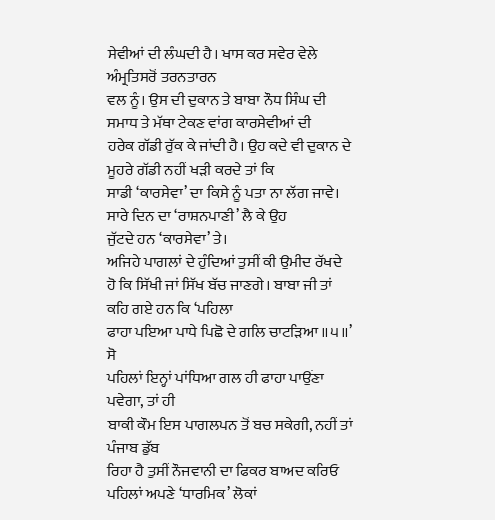ਸੇਵੀਆਂ ਦੀ ਲੰਘਦੀ ਹੈ। ਖਾਸ ਕਰ ਸਵੇਰ ਵੇਲੇ ਅੰਮ੍ਰਤਿਸਰੋਂ ਤਰਨਤਾਰਨ
ਵਲ ਨੂੰ। ਉਸ ਦੀ ਦੁਕਾਨ ਤੇ ਬਾਬਾ ਨੌਧ ਸਿੰਘ ਦੀ ਸਮਾਧ ਤੇ ਮੱਥਾ ਟੇਕਣ ਵਾਂਗ ਕਾਰਸੇਵੀਆਂ ਦੀ
ਹਰੇਕ ਗੱਡੀ ਰੁੱਕ ਕੇ ਜਾਂਦੀ ਹੈ। ਉਹ ਕਦੇ ਵੀ ਦੁਕਾਨ ਦੇ ਮੂਹਰੇ ਗੱਡੀ ਨਹੀਂ ਖੜੀ ਕਰਦੇ ਤਾਂ ਕਿ
ਸਾਡੀ ‘ਕਾਰਸੇਵਾ’ ਦਾ ਕਿਸੇ ਨੂੰ ਪਤਾ ਨਾ ਲੱਗ ਜਾਵੇ। ਸਾਰੇ ਦਿਨ ਦਾ ‘ਰਾਸ਼ਨਪਾਣੀ’ ਲੈ ਕੇ ਉਹ
ਜੁੱਟਦੇ ਹਨ ‘ਕਾਰਸੇਵਾ’ ਤੇ।
ਅਜਿਹੇ ਪਾਗਲਾਂ ਦੇ ਹੁੰਦਿਆਂ ਤੁਸੀਂ ਕੀ ਉਮੀਦ ਰੱਖਦੇ
ਹੋ ਕਿ ਸਿੱਖੀ ਜਾਂ ਸਿੱਖ ਬੱਚ ਜਾਣਗੇ। ਬਾਬਾ ਜੀ ਤਾਂ ਕਹਿ ਗਏ ਹਨ ਕਿ ‘ਪਹਿਲਾ
ਫਾਹਾ ਪਇਆ ਪਾਧੇ ਪਿਛੋ ਦੇ ਗਲਿ ਚਾਟੜਿਆ ॥੫॥’ ਸੋ
ਪਹਿਲਾਂ ਇਨ੍ਹਾਂ ਪਾਂਧਿਆ ਗਲ ਹੀ ਫਾਹਾ ਪਾਉਂਣਾ ਪਵੇਗਾ, ਤਾਂ ਹੀ
ਬਾਕੀ ਕੌਮ ਇਸ ਪਾਗਲਪਨ ਤੋਂ ਬਚ ਸਕੇਗੀ, ਨਹੀਂ ਤਾਂ ਪੰਜਾਬ ਡੁੱਬ
ਰਿਹਾ ਹੈ ਤੁਸੀਂ ਨੌਜਵਾਨੀ ਦਾ ਫਿਕਰ ਬਾਅਦ ਕਰਿਓ ਪਹਿਲਾਂ ਅਪਣੇ ‘ਧਾਰਮਿਕ’ ਲੋਕਾਂ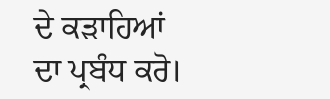ਦੇ ਕੜਾਹਿਆਂ
ਦਾ ਪ੍ਰਬੰਧ ਕਰੋ।